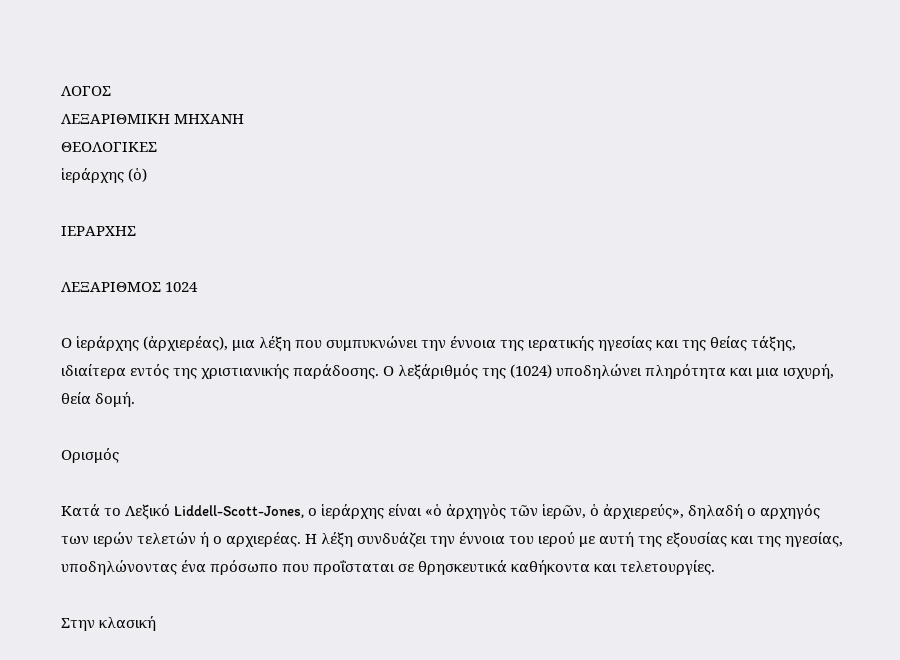ΛΟΓΟΣ
ΛΕΞΑΡΙΘΜΙΚΗ ΜΗΧΑΝΗ
ΘΕΟΛΟΓΙΚΕΣ
ἱεράρχης (ὁ)

ΙΕΡΑΡΧΗΣ

ΛΕΞΑΡΙΘΜΟΣ 1024

Ο ἱεράρχης (ἀρχιερέας), μια λέξη που συμπυκνώνει την έννοια της ιερατικής ηγεσίας και της θείας τάξης, ιδιαίτερα εντός της χριστιανικής παράδοσης. Ο λεξάριθμός της (1024) υποδηλώνει πληρότητα και μια ισχυρή, θεία δομή.

Ορισμός

Κατά το Λεξικό Liddell-Scott-Jones, ο ἱεράρχης είναι «ὁ ἀρχηγὸς τῶν ἱερῶν, ὁ ἀρχιερεύς», δηλαδή ο αρχηγός των ιερών τελετών ή ο αρχιερέας. Η λέξη συνδυάζει την έννοια του ιερού με αυτή της εξουσίας και της ηγεσίας, υποδηλώνοντας ένα πρόσωπο που προΐσταται σε θρησκευτικά καθήκοντα και τελετουργίες.

Στην κλασική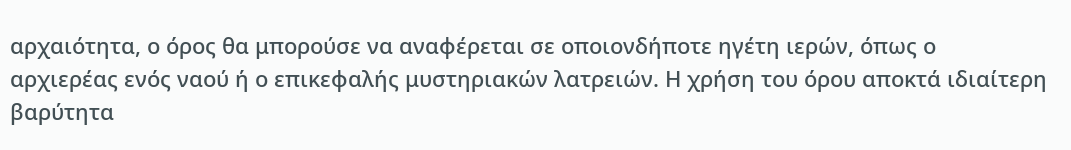αρχαιότητα, ο όρος θα μπορούσε να αναφέρεται σε οποιονδήποτε ηγέτη ιερών, όπως ο αρχιερέας ενός ναού ή ο επικεφαλής μυστηριακών λατρειών. Η χρήση του όρου αποκτά ιδιαίτερη βαρύτητα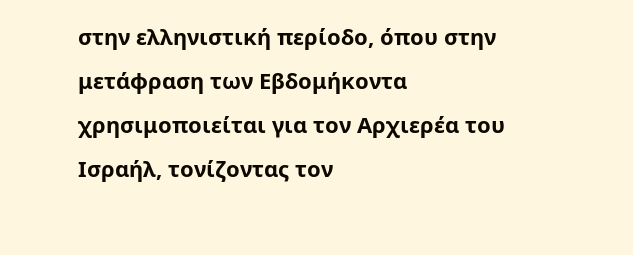στην ελληνιστική περίοδο, όπου στην μετάφραση των Εβδομήκοντα χρησιμοποιείται για τον Αρχιερέα του Ισραήλ, τονίζοντας τον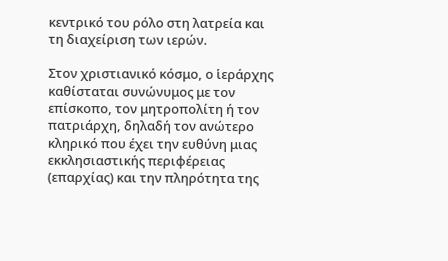κεντρικό του ρόλο στη λατρεία και τη διαχείριση των ιερών.

Στον χριστιανικό κόσμο, ο ἱεράρχης καθίσταται συνώνυμος με τον επίσκοπο, τον μητροπολίτη ή τον πατριάρχη, δηλαδή τον ανώτερο κληρικό που έχει την ευθύνη μιας εκκλησιαστικής περιφέρειας (επαρχίας) και την πληρότητα της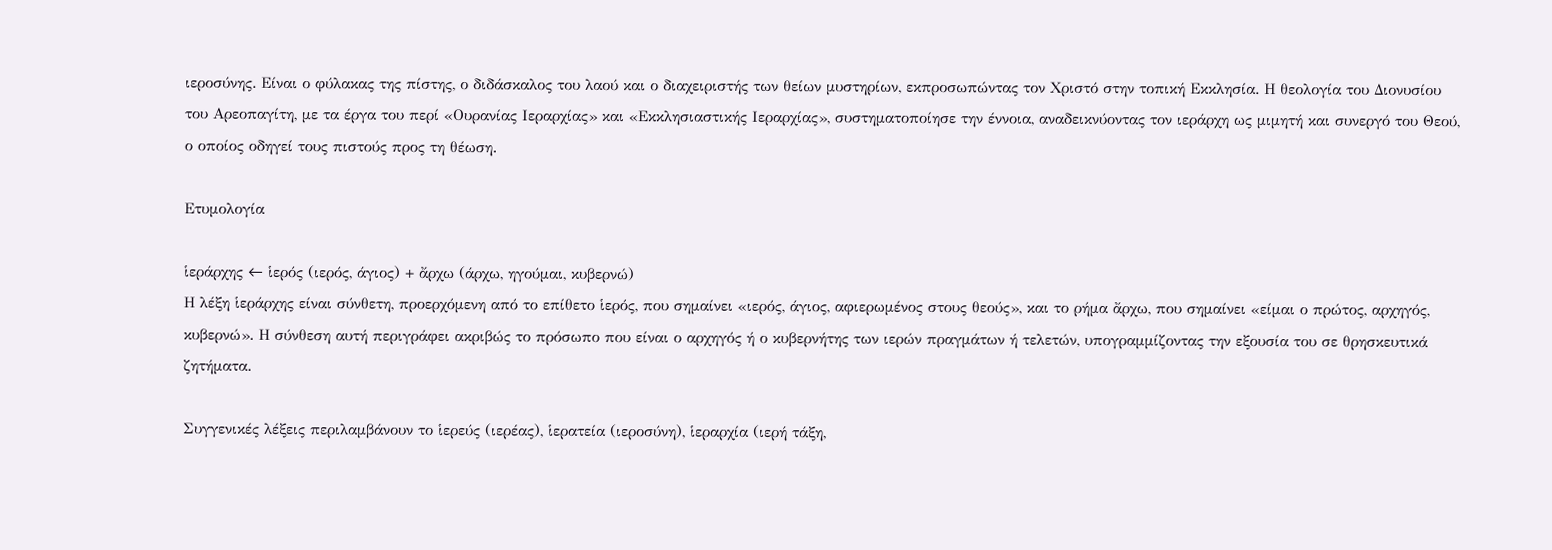ιεροσύνης. Είναι ο φύλακας της πίστης, ο διδάσκαλος του λαού και ο διαχειριστής των θείων μυστηρίων, εκπροσωπώντας τον Χριστό στην τοπική Εκκλησία. Η θεολογία του Διονυσίου του Αρεοπαγίτη, με τα έργα του περί «Ουρανίας Ιεραρχίας» και «Εκκλησιαστικής Ιεραρχίας», συστηματοποίησε την έννοια, αναδεικνύοντας τον ιεράρχη ως μιμητή και συνεργό του Θεού, ο οποίος οδηγεί τους πιστούς προς τη θέωση.

Ετυμολογία

ἱεράρχης ← ἱερός (ιερός, άγιος) + ἄρχω (άρχω, ηγούμαι, κυβερνώ)
Η λέξη ἱεράρχης είναι σύνθετη, προερχόμενη από το επίθετο ἱερός, που σημαίνει «ιερός, άγιος, αφιερωμένος στους θεούς», και το ρήμα ἄρχω, που σημαίνει «είμαι ο πρώτος, αρχηγός, κυβερνώ». Η σύνθεση αυτή περιγράφει ακριβώς το πρόσωπο που είναι ο αρχηγός ή ο κυβερνήτης των ιερών πραγμάτων ή τελετών, υπογραμμίζοντας την εξουσία του σε θρησκευτικά ζητήματα.

Συγγενικές λέξεις περιλαμβάνουν το ἱερεύς (ιερέας), ἱερατεία (ιεροσύνη), ἱεραρχία (ιερή τάξη,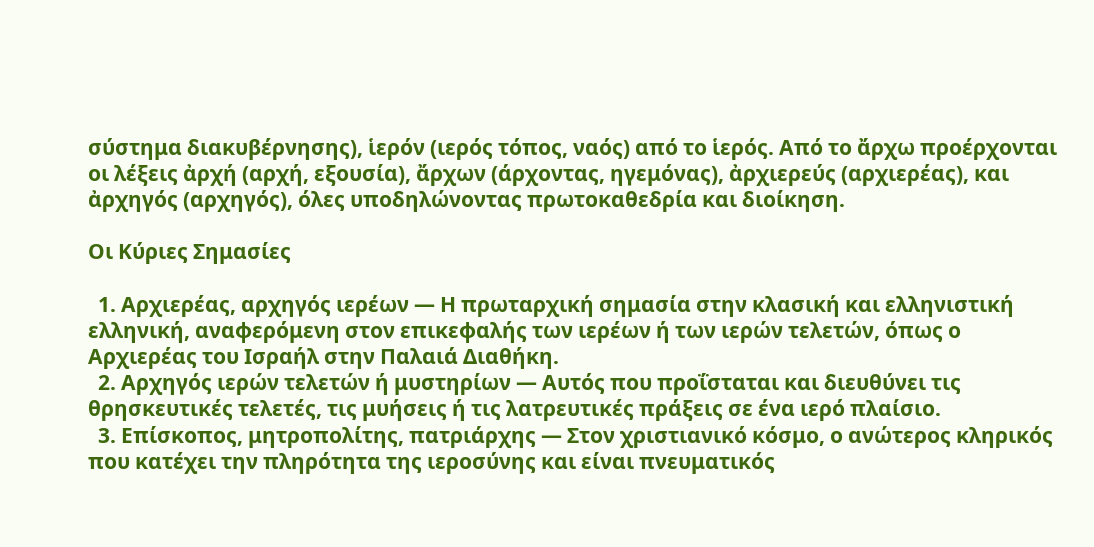σύστημα διακυβέρνησης), ἱερόν (ιερός τόπος, ναός) από το ἱερός. Από το ἄρχω προέρχονται οι λέξεις ἀρχή (αρχή, εξουσία), ἄρχων (άρχοντας, ηγεμόνας), ἀρχιερεύς (αρχιερέας), και ἀρχηγός (αρχηγός), όλες υποδηλώνοντας πρωτοκαθεδρία και διοίκηση.

Οι Κύριες Σημασίες

  1. Αρχιερέας, αρχηγός ιερέων — Η πρωταρχική σημασία στην κλασική και ελληνιστική ελληνική, αναφερόμενη στον επικεφαλής των ιερέων ή των ιερών τελετών, όπως ο Αρχιερέας του Ισραήλ στην Παλαιά Διαθήκη.
  2. Αρχηγός ιερών τελετών ή μυστηρίων — Αυτός που προΐσταται και διευθύνει τις θρησκευτικές τελετές, τις μυήσεις ή τις λατρευτικές πράξεις σε ένα ιερό πλαίσιο.
  3. Επίσκοπος, μητροπολίτης, πατριάρχης — Στον χριστιανικό κόσμο, ο ανώτερος κληρικός που κατέχει την πληρότητα της ιεροσύνης και είναι πνευματικός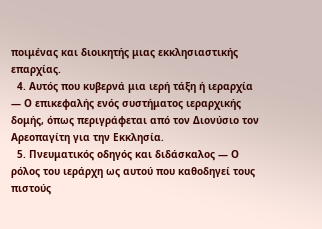ποιμένας και διοικητής μιας εκκλησιαστικής επαρχίας.
  4. Αυτός που κυβερνά μια ιερή τάξη ή ιεραρχία — Ο επικεφαλής ενός συστήματος ιεραρχικής δομής, όπως περιγράφεται από τον Διονύσιο τον Αρεοπαγίτη για την Εκκλησία.
  5. Πνευματικός οδηγός και διδάσκαλος — Ο ρόλος του ιεράρχη ως αυτού που καθοδηγεί τους πιστούς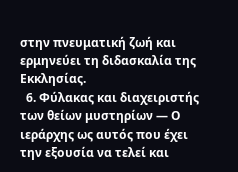στην πνευματική ζωή και ερμηνεύει τη διδασκαλία της Εκκλησίας.
  6. Φύλακας και διαχειριστής των θείων μυστηρίων — Ο ιεράρχης ως αυτός που έχει την εξουσία να τελεί και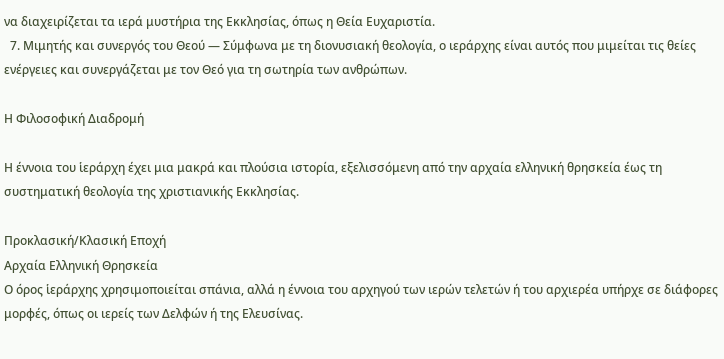να διαχειρίζεται τα ιερά μυστήρια της Εκκλησίας, όπως η Θεία Ευχαριστία.
  7. Μιμητής και συνεργός του Θεού — Σύμφωνα με τη διονυσιακή θεολογία, ο ιεράρχης είναι αυτός που μιμείται τις θείες ενέργειες και συνεργάζεται με τον Θεό για τη σωτηρία των ανθρώπων.

Η Φιλοσοφική Διαδρομή

Η έννοια του ἱεράρχη έχει μια μακρά και πλούσια ιστορία, εξελισσόμενη από την αρχαία ελληνική θρησκεία έως τη συστηματική θεολογία της χριστιανικής Εκκλησίας.

Προκλασική/Κλασική Εποχή
Αρχαία Ελληνική Θρησκεία
Ο όρος ἱεράρχης χρησιμοποιείται σπάνια, αλλά η έννοια του αρχηγού των ιερών τελετών ή του αρχιερέα υπήρχε σε διάφορες μορφές, όπως οι ιερείς των Δελφών ή της Ελευσίνας.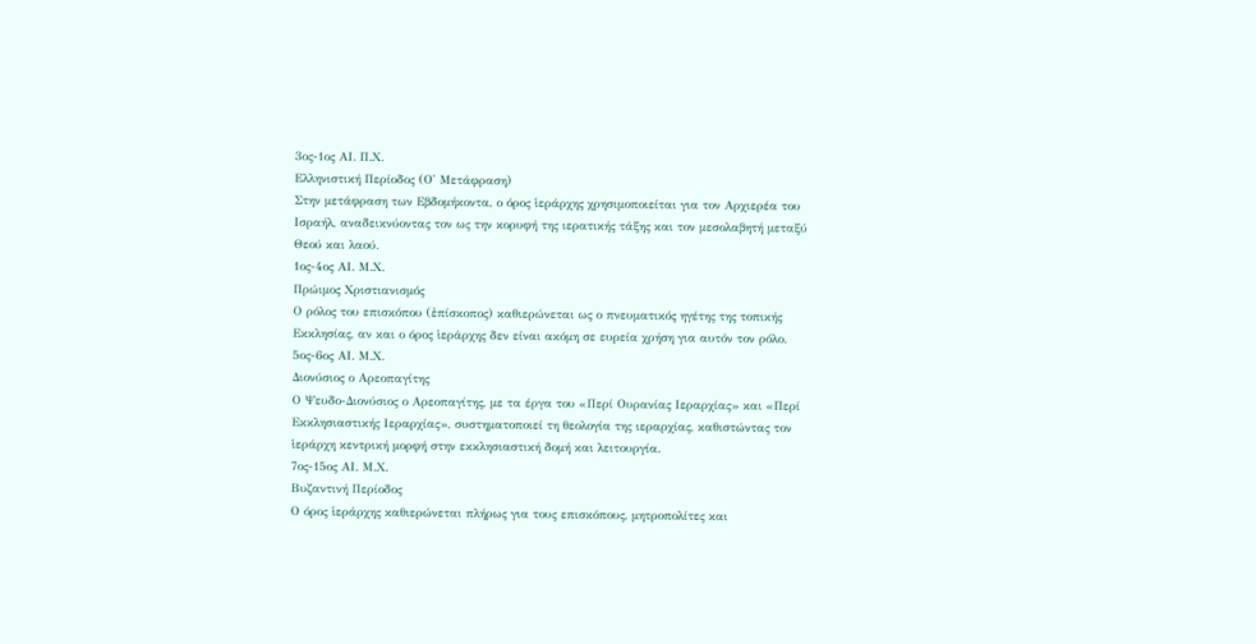3ος-1ος ΑΙ. Π.Χ.
Ελληνιστική Περίοδος (Ο' Μετάφραση)
Στην μετάφραση των Εβδομήκοντα, ο όρος ἱεράρχης χρησιμοποιείται για τον Αρχιερέα του Ισραήλ, αναδεικνύοντας τον ως την κορυφή της ιερατικής τάξης και τον μεσολαβητή μεταξύ Θεού και λαού.
1ος-4ος ΑΙ. Μ.Χ.
Πρώιμος Χριστιανισμός
Ο ρόλος του επισκόπου (ἐπίσκοπος) καθιερώνεται ως ο πνευματικός ηγέτης της τοπικής Εκκλησίας, αν και ο όρος ἱεράρχης δεν είναι ακόμη σε ευρεία χρήση για αυτόν τον ρόλο.
5ος-6ος ΑΙ. Μ.Χ.
Διονύσιος ο Αρεοπαγίτης
Ο Ψευδο-Διονύσιος ο Αρεοπαγίτης, με τα έργα του «Περί Ουρανίας Ιεραρχίας» και «Περί Εκκλησιαστικής Ιεραρχίας», συστηματοποιεί τη θεολογία της ιεραρχίας, καθιστώντας τον ἱεράρχη κεντρική μορφή στην εκκλησιαστική δομή και λειτουργία.
7ος-15ος ΑΙ. Μ.Χ.
Βυζαντινή Περίοδος
Ο όρος ἱεράρχης καθιερώνεται πλήρως για τους επισκόπους, μητροπολίτες και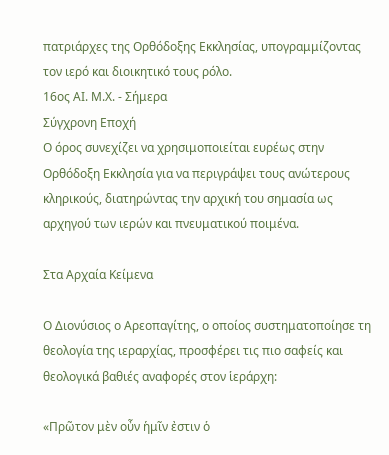πατριάρχες της Ορθόδοξης Εκκλησίας, υπογραμμίζοντας τον ιερό και διοικητικό τους ρόλο.
16ος ΑΙ. Μ.Χ. - Σήμερα
Σύγχρονη Εποχή
Ο όρος συνεχίζει να χρησιμοποιείται ευρέως στην Ορθόδοξη Εκκλησία για να περιγράψει τους ανώτερους κληρικούς, διατηρώντας την αρχική του σημασία ως αρχηγού των ιερών και πνευματικού ποιμένα.

Στα Αρχαία Κείμενα

Ο Διονύσιος ο Αρεοπαγίτης, ο οποίος συστηματοποίησε τη θεολογία της ιεραρχίας, προσφέρει τις πιο σαφείς και θεολογικά βαθιές αναφορές στον ἱεράρχη:

«Πρῶτον μὲν οὖν ἡμῖν ἐστιν ὁ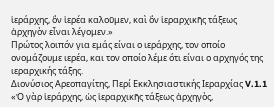ἱεράρχης, ὃν ἱερέα καλοῦμεν, καὶ ὃν ἱεραρχικῆς τάξεως ἀρχηγὸν εἶναι λέγομεν.»
Πρώτος λοιπόν για εμάς είναι ο ιεράρχης, τον οποίο ονομάζουμε ιερέα, και τον οποίο λέμε ότι είναι ο αρχηγός της ιεραρχικής τάξης.
Διονύσιος Αρεοπαγίτης, Περί Εκκλησιαστικής Ιεραρχίας V.1.1
«Ὁ γὰρ ἱεράρχης, ὡς ἱεραρχικῆς τάξεως ἀρχηγὸς,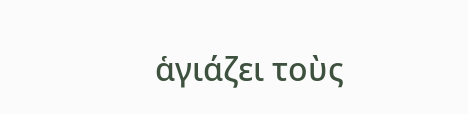ἁγιάζει τοὺς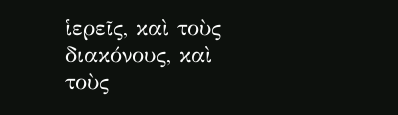ἱερεῖς, καὶ τοὺς διακόνους, καὶ τοὺς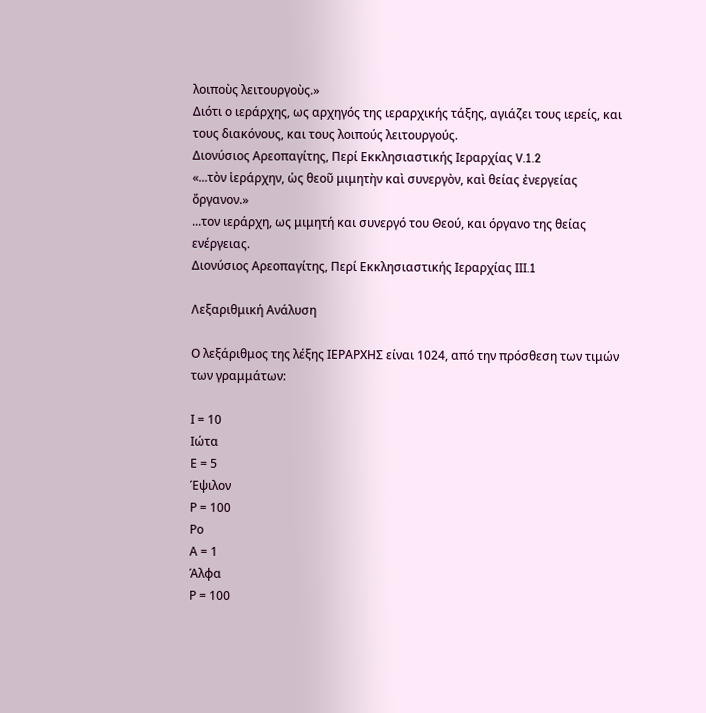λοιποὺς λειτουργοὺς.»
Διότι ο ιεράρχης, ως αρχηγός της ιεραρχικής τάξης, αγιάζει τους ιερείς, και τους διακόνους, και τους λοιπούς λειτουργούς.
Διονύσιος Αρεοπαγίτης, Περί Εκκλησιαστικής Ιεραρχίας V.1.2
«...τὸν ἱεράρχην, ὡς θεοῦ μιμητὴν καὶ συνεργὸν, καὶ θείας ἐνεργείας ὄργανον.»
...τον ιεράρχη, ως μιμητή και συνεργό του Θεού, και όργανο της θείας ενέργειας.
Διονύσιος Αρεοπαγίτης, Περί Εκκλησιαστικής Ιεραρχίας III.1

Λεξαριθμική Ανάλυση

Ο λεξάριθμος της λέξης ΙΕΡΑΡΧΗΣ είναι 1024, από την πρόσθεση των τιμών των γραμμάτων:

Ι = 10
Ιώτα
Ε = 5
Έψιλον
Ρ = 100
Ρο
Α = 1
Άλφα
Ρ = 100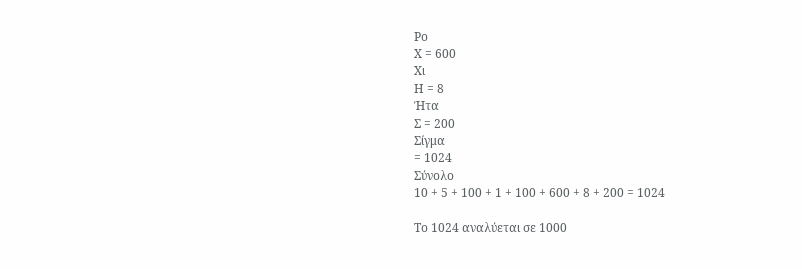Ρο
Χ = 600
Χι
Η = 8
Ήτα
Σ = 200
Σίγμα
= 1024
Σύνολο
10 + 5 + 100 + 1 + 100 + 600 + 8 + 200 = 1024

Το 1024 αναλύεται σε 1000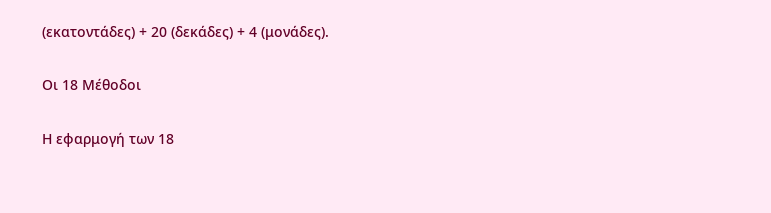(εκατοντάδες) + 20 (δεκάδες) + 4 (μονάδες).

Οι 18 Μέθοδοι

Η εφαρμογή των 18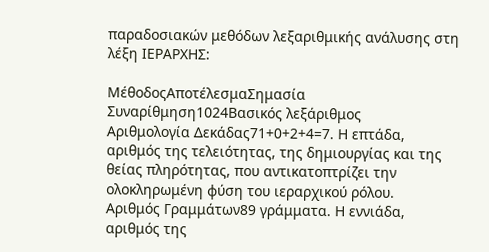παραδοσιακών μεθόδων λεξαριθμικής ανάλυσης στη λέξη ΙΕΡΑΡΧΗΣ:

ΜέθοδοςΑποτέλεσμαΣημασία
Συναρίθμηση1024Βασικός λεξάριθμος
Αριθμολογία Δεκάδας71+0+2+4=7. Η επτάδα, αριθμός της τελειότητας, της δημιουργίας και της θείας πληρότητας, που αντικατοπτρίζει την ολοκληρωμένη φύση του ιεραρχικού ρόλου.
Αριθμός Γραμμάτων89 γράμματα. Η εννιάδα, αριθμός της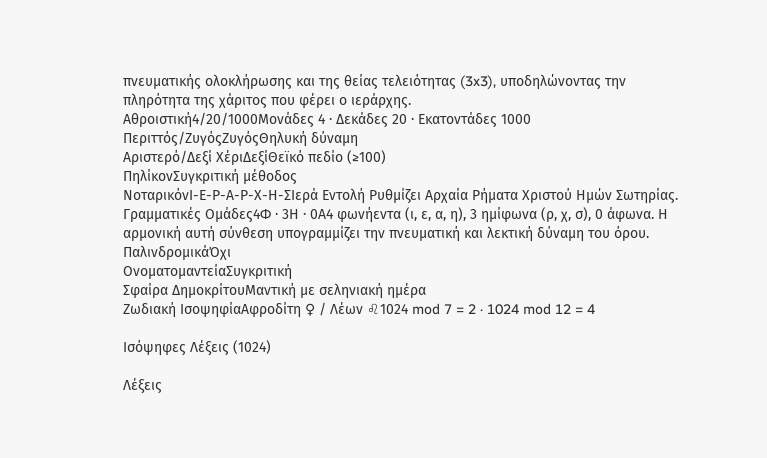πνευματικής ολοκλήρωσης και της θείας τελειότητας (3x3), υποδηλώνοντας την πληρότητα της χάριτος που φέρει ο ιεράρχης.
Αθροιστική4/20/1000Μονάδες 4 · Δεκάδες 20 · Εκατοντάδες 1000
Περιττός/ΖυγόςΖυγόςΘηλυκή δύναμη
Αριστερό/Δεξί ΧέριΔεξίΘεϊκό πεδίο (≥100)
ΠηλίκονΣυγκριτική μέθοδος
ΝοταρικόνΙ-Ε-Ρ-Α-Ρ-Χ-Η-ΣΙερά Εντολή Ρυθμίζει Αρχαία Ρήματα Χριστού Ημών Σωτηρίας.
Γραμματικές Ομάδες4Φ · 3Η · 0Α4 φωνήεντα (ι, ε, α, η), 3 ημίφωνα (ρ, χ, σ), 0 άφωνα. Η αρμονική αυτή σύνθεση υπογραμμίζει την πνευματική και λεκτική δύναμη του όρου.
ΠαλινδρομικάΌχι
ΟνοματομαντείαΣυγκριτική
Σφαίρα ΔημοκρίτουΜαντική με σεληνιακή ημέρα
Ζωδιακή ΙσοψηφίαΑφροδίτη ♀ / Λέων ♌1024 mod 7 = 2 · 1024 mod 12 = 4

Ισόψηφες Λέξεις (1024)

Λέξεις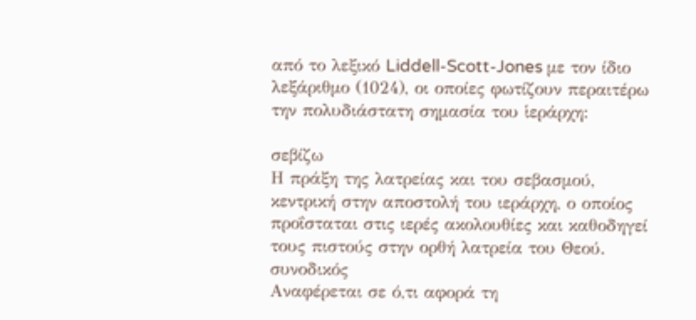από το λεξικό Liddell-Scott-Jones με τον ίδιο λεξάριθμο (1024), οι οποίες φωτίζουν περαιτέρω την πολυδιάστατη σημασία του ἱεράρχη:

σεβίζω
Η πράξη της λατρείας και του σεβασμού, κεντρική στην αποστολή του ιεράρχη, ο οποίος προΐσταται στις ιερές ακολουθίες και καθοδηγεί τους πιστούς στην ορθή λατρεία του Θεού.
συνοδικός
Αναφέρεται σε ό,τι αφορά τη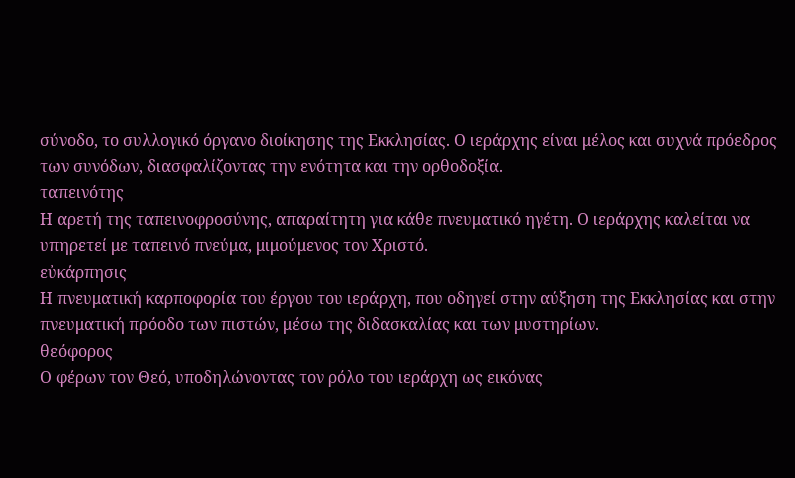σύνοδο, το συλλογικό όργανο διοίκησης της Εκκλησίας. Ο ιεράρχης είναι μέλος και συχνά πρόεδρος των συνόδων, διασφαλίζοντας την ενότητα και την ορθοδοξία.
ταπεινότης
Η αρετή της ταπεινοφροσύνης, απαραίτητη για κάθε πνευματικό ηγέτη. Ο ιεράρχης καλείται να υπηρετεί με ταπεινό πνεύμα, μιμούμενος τον Χριστό.
εὐκάρπησις
Η πνευματική καρποφορία του έργου του ιεράρχη, που οδηγεί στην αύξηση της Εκκλησίας και στην πνευματική πρόοδο των πιστών, μέσω της διδασκαλίας και των μυστηρίων.
θεόφορος
Ο φέρων τον Θεό, υποδηλώνοντας τον ρόλο του ιεράρχη ως εικόνας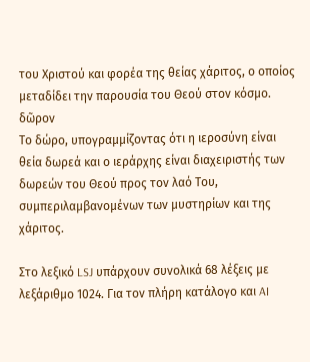του Χριστού και φορέα της θείας χάριτος, ο οποίος μεταδίδει την παρουσία του Θεού στον κόσμο.
δῶρον
Το δώρο, υπογραμμίζοντας ότι η ιεροσύνη είναι θεία δωρεά και ο ιεράρχης είναι διαχειριστής των δωρεών του Θεού προς τον λαό Του, συμπεριλαμβανομένων των μυστηρίων και της χάριτος.

Στο λεξικό LSJ υπάρχουν συνολικά 68 λέξεις με λεξάριθμο 1024. Για τον πλήρη κατάλογο και AI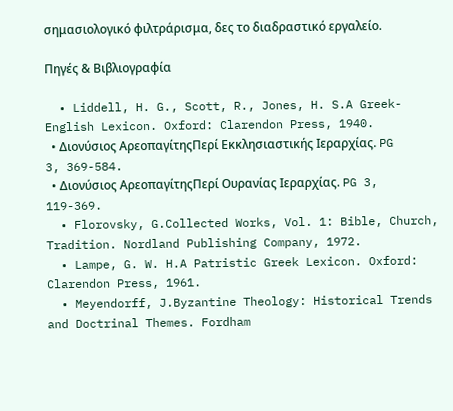σημασιολογικό φιλτράρισμα, δες το διαδραστικό εργαλείο.

Πηγές & Βιβλιογραφία

  • Liddell, H. G., Scott, R., Jones, H. S.A Greek-English Lexicon. Oxford: Clarendon Press, 1940.
  • Διονύσιος ΑρεοπαγίτηςΠερί Εκκλησιαστικής Ιεραρχίας. PG 3, 369-584.
  • Διονύσιος ΑρεοπαγίτηςΠερί Ουρανίας Ιεραρχίας. PG 3, 119-369.
  • Florovsky, G.Collected Works, Vol. 1: Bible, Church, Tradition. Nordland Publishing Company, 1972.
  • Lampe, G. W. H.A Patristic Greek Lexicon. Oxford: Clarendon Press, 1961.
  • Meyendorff, J.Byzantine Theology: Historical Trends and Doctrinal Themes. Fordham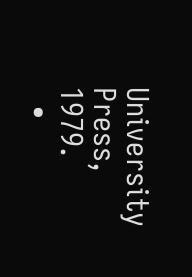University Press, 1979.
  •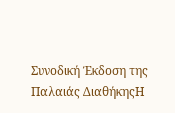Συνοδική Έκδοση της Παλαιάς ΔιαθήκηςΗ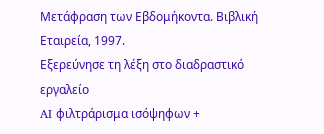Μετάφραση των Εβδομήκοντα. Βιβλική Εταιρεία, 1997.
Εξερεύνησε τη λέξη στο διαδραστικό εργαλείο
AI φιλτράρισμα ισόψηφων +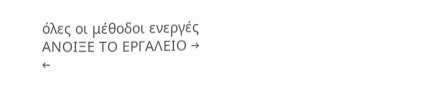όλες οι μέθοδοι ενεργές
ΑΝΟΙΞΕ ΤΟ ΕΡΓΑΛΕΙΟ →
←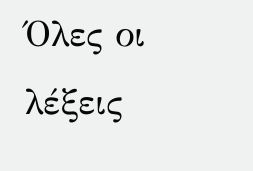Όλες οι λέξεις